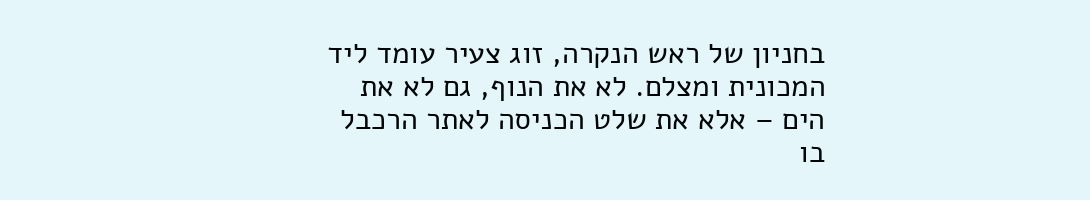בחניון של ראש הנקרה, זוג צעיר עומד ליד המכונית ומצלם. לא את הנוף, גם לא את הים – אלא את שלט הכניסה לאתר הרכבל בו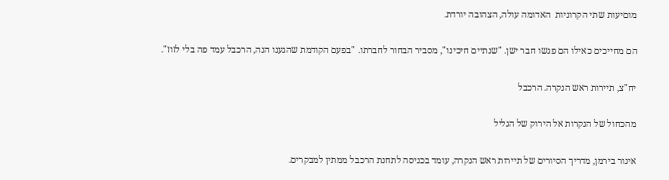מוםיעות שתי הקרוניות  האדומה עולה, הצהובה יורדת.

הם מחייכים כאילו הם פגשו חבר ישן. "שנתיים חיכינו", מסביר הבחור לחברתו. "בפעם הקודמת שהגענו הנה, הרכבל עמד פה בלי לזוז".

יח"צ, תיירות ראש הנקרה. הרכבל

מהכחול של הנקרות אל הירוק של הגליל

איגור בירמן, מדריך הסיורים של תיירות ראש הנקרה, עומד בכניסה לתחנת הרכבל ממתין למבקרים.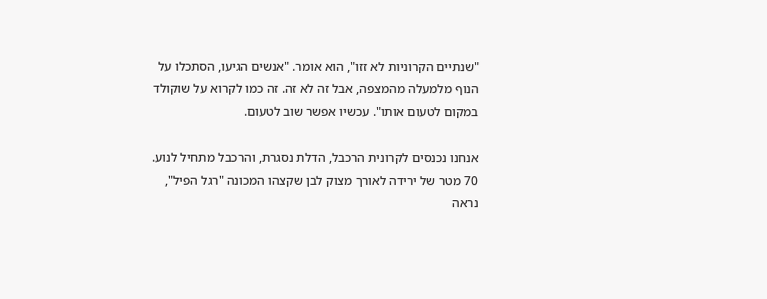"שנתיים הקרוניות לא זזו", הוא אומר. "אנשים הגיעו, הסתכלו על הנוף מלמעלה מהמצפה, אבל זה לא זה. זה כמו לקרוא על שוקולד במקום לטעום אותו". עכשיו אפשר שוב לטעום.

אנחנו נכנסים לקרונית הרכבל, הדלת נסגרת, והרכבל מתחיל לנוע. 70 מטר של ירידה לאורך מצוק לבן שקצהו המכונה "רגל הפיל", נראה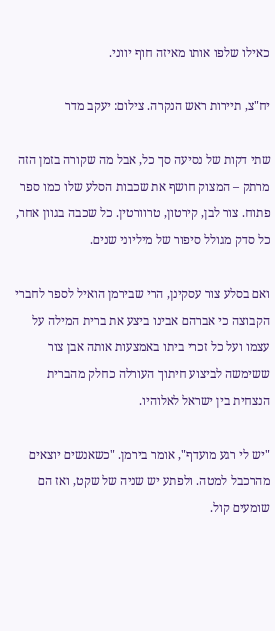כאילו שלפו אותו מאיזה חוף יווני.

יח"צ, תיירות ראש הנקרה. צילום: יעקב מדר

שתי דקות של נסיעה סך כל, אבל מה שקורה בזמן הזה מרתק – המצוק חושף את שכבות הסלע שלו כמו ספר פתוח. צור לבן, קירטון, טרוורטין. כל שכבה בגוון אחר, כל סדק מגולל סיפור של מיליוני שנים.

ואם בסלע צור עסקינן, הרי שבירמן הואיל לספר לחברי הקבוצה כי אברהם אבינו ביצע את ברית המילה על עצמו ועל כל זכרי ביתו באמצעות אותה אבן צור ששימשה לביצוע חיתוך העורלה כחלק מהברית הנצחית בין ישראל לאלוהיו.

"יש לי רגע מועדף", אומר בירמן. "כשאנשים יוצאים מהרכבל למטה. ולפתע יש שניה של שקט, ואז הם שומעים קול.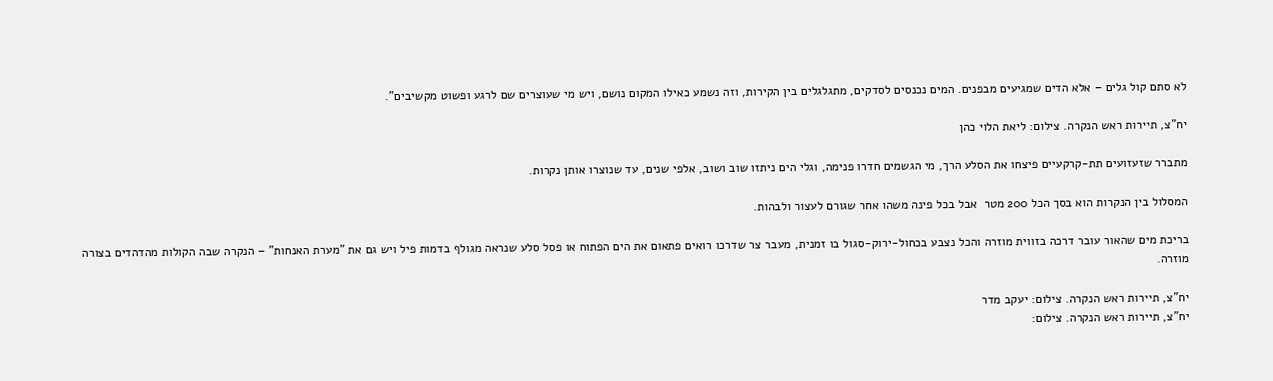לא סתם קול גלים – אלא הדים שמגיעים מבפנים. המים נכנסים לסדקים, מתגלגלים בין הקירות, וזה נשמע כאילו המקום נושם, ויש מי שעוצרים שם לרגע ופשוט מקשיבים".

יח"צ, תיירות ראש הנקרה. צילום: ליאת הלוי כהן

מתברר שזעזועים תת-קרקעיים פיצחו את הסלע הרך, מי הגשמים חדרו פנימה, וגלי הים ניתזו שוב ושוב, אלפי שנים, עד שנוצרו אותן נקרות.

המסלול בין הנקרות הוא בסך הכל 200 מטר  אבל בכל פינה משהו אחר שגורם לעצור ולבהות.

בריכת מים שהאור עובר דרכה בזווית מוזרה והכל נצבע בכחול-ירוק-סגול בו זמנית, מעבר צר שדרכו רואים פתאום את הים הפתוח או פסל סלע שנראה מגולף בדמות פיל ויש גם את "מערת האנחות" – הנקרה שבה הקולות מהדהדים בצורה מוזרה.

יח"צ, תיירות ראש הנקרה. צילום: יעקב מדר
יח"צ, תיירות ראש הנקרה. צילום: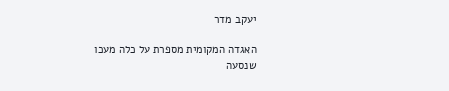יעקב מדר

האגדה המקומית מספרת על כלה מעכו שנסעה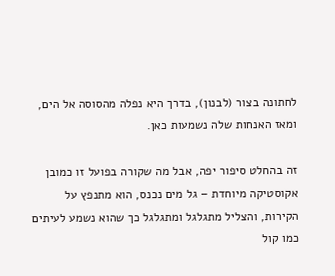לחתונה בצור (לבנון), בדרך היא נפלה מהסוסה אל הים, ומאז האנחות שלה נשמעות כאן.

זה בהחלט סיפור יפה, אבל מה שקורה בפועל זו כמובן אקוסטיקה מיוחדת – גל מים נכנס, הוא מתנפץ על הקירות, והצליל מתגלגל ומתגלגל כך שהוא נשמע לעיתים כמו קול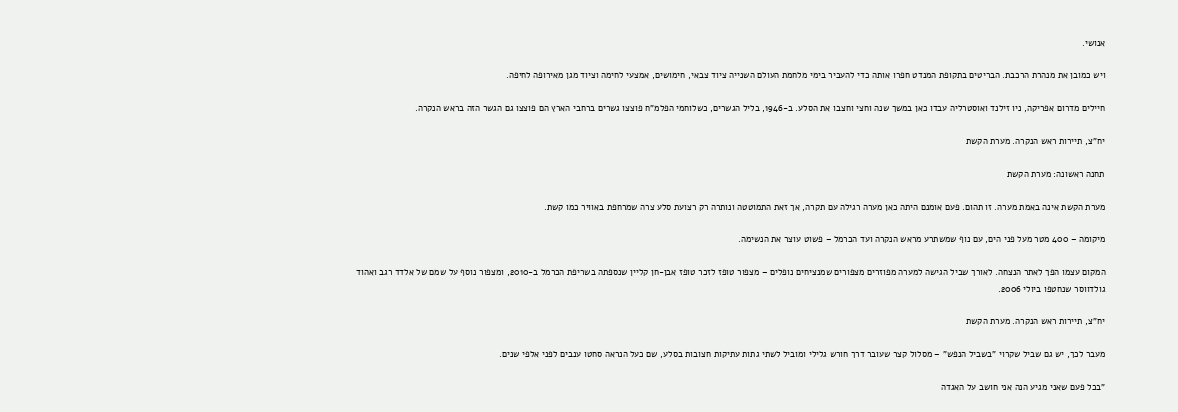אנושי.

ויש כמובן את מנהרת הרכבת. הבריטים בתקופת המנדט חפרו אותה כדי להעביר בימי מלחמת העולם השנייה ציוד צבאי, חימושים, אמצעי לחימה וציוד מגן מאירופה לחיפה.

חיילים מדרום אפריקה, ניו זילנד ואוסטרליה עבדו כאן במשך שנה וחצי וחצבו את הסלע. ב-1946, בליל הגשרים, כשלוחמי הפלמ"ח פוצצו גשרים ברחבי הארץ הם פוצצו גם הגשר הזה בראש הנקרה.

יח"צ, תיירות ראש הנקרה. מערת הקשת

תחנה ראשונה: מערת הקשת

מערת הקשת אינה באמת מערה. זו תהום. פעם אומנם היתה כאן מערה רגילה עם תקרה, אך זאת התמוטטה ונותרה רק רצועת סלע צרה שמרחפת באוויר כמו קשת.

מיקומה – 400 מטר מעל פני הים, עם נוף שמשתרע מראש הנקרה ועד הכרמל – פשוט עוצר את הנשימה.

המקום עצמו הפך לאתר הנצחה. לאורך שביל הגישה למערה מפוזרים מצפורים שמנציחים נופלים – מצפור טופז לזכר טופז אבן-חן קליין שנספתה בשריפת הכרמל ב-2010, ומצפור נוסף על שמם של אלדד רגב ואהוד גולדווסר שנחטפו ביולי 2006.

יח"צ, תיירות ראש הנקרה. מערת הקשת

מעבר לכך, יש גם שביל שקרוי "בשביל הנפש" – מסלול קצר שעובר דרך חורש גלילי ומוביל לשתי גתות עתיקות חצובות בסלע, שם כעל הנראה סחטו ענבים לפני אלפי שנים.

"בכל פעם שאני מגיע הנה אני חושב על האגדה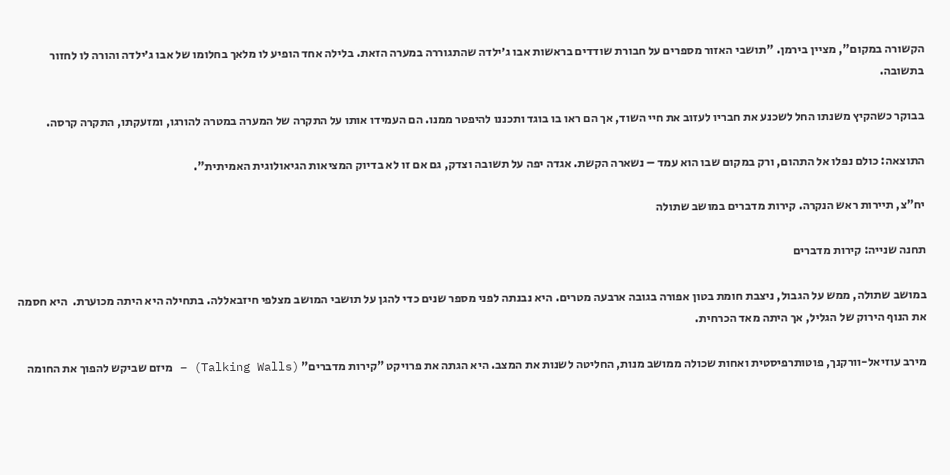הקשורה במקום", מציין בירמן. "תושבי האזור מספרים על חבורת שודדים בראשות אבו ג׳ילדה שהתגוררה במערה הזאת. בלילה אחד הופיע לו מלאך בחלומו של אבו ג׳ילדה והורה לו לחזור בתשובה.

בבוקר כשהקיץ משנתו החל לשכנע את חבריו לעזוב את חיי השוד, אך הם ראו בו בוגד ותכננו להיפטר ממנו. הם העמידו אותו על התקרה של המערה במטרה להורגו, ומזעקתו, התקרה קרסה.

התוצאה: כולם נפלו אל התהום, ורק במקום שבו הוא עמד – נשארה הקשת. אגדה יפה על תשובה וצדק, גם אם זו לא בדיוק המציאות הגיאולוגית האמיתית".

יח"צ, תיירות ראש הנקרה. קירות מדברים במושב שתולה

תחנה שנייה: קירות מדברים

במושב שתולה, ממש על הגבול, ניצבת חומת בטון אפורה בגובה ארבעה מטרים. היא נבנתה לפני מספר שנים כדי להגן על תושבי המושב מצלפי חיזבאללה. בתחילה היא היתה מכוערת.  היא חסמה את הנוף הירוק של הגליל, אך היתה מאד הכרחית.

מירב עוזיאל-וורקנך, פוטותרפיסטית ואחות שכולה ממושב מנות, החליטה לשנות את המצב. היא הגתה את פרויקט "קירות מדברים" (Talking Walls) – מיזם שביקש להפוך את החומה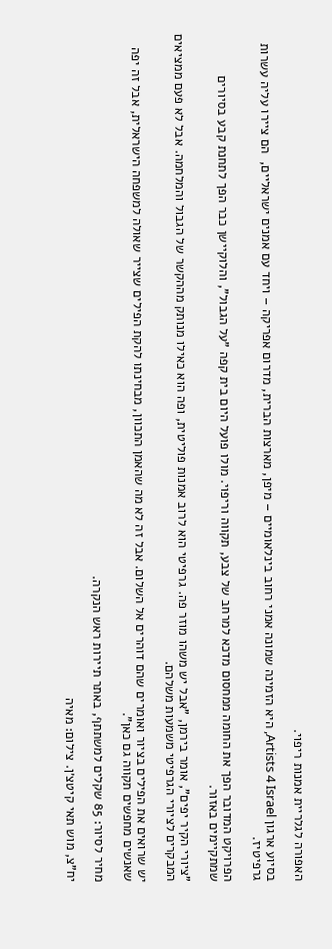האפורה לגלריית אמנות ריפוי.

בסיוע ארגון Artists 4 Israel, היא הזמינה שמונה אמני רחוב בינלאומיים – מיפן, מארצות הברית, מדרום אפריקה – ויחד עם אמנים ישראליים,  הם ציירו עליה עשרות גרפיטיז.

הפרויקט המדובר הפך את החומה ממחסום מדכא למרחב של צבע, תקווה וריפוי. מולו פועל היום בית קפה "על הגבול", והלוקיישן כבר הפך לתחנת קבע בסיורים שמתקיימים באזור.

"ציורי הקיר יפים", אומר בירמן, "אבל יש משהו מוזר פה. גרפיטי הוא לרוב אמנות פוליטית, ופה הוא כאילו מנותק מההקשר של הגבול והמלחמה. אבל לא פעם ממציאים המבקרים לציורי הגרפיטי משמעות משלהם.

יש שרואים את הפילים בציור ואומרים שהם דוהרים אל השלום. אבל זה לא מה שהאמן התכוון, מבחינתו להקת הפילים שצייר שאולה למשפחה הישראלית, אבל זה יפה שאנשים מחפשים תקווה גם כאן".

מחיר לסיור: 85 שקלים למשתתף, באתר תיירות ראש הנקרה.

יח"צ, מוש תאי קיטצ׳ן. צילום: מאיה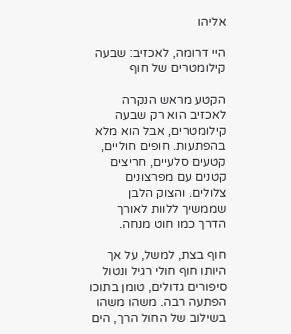אליהו

היי דרומה, לאכזיב: שבעה קילומטרים של חוף

הקטע מראש הנקרה לאכזיב הוא רק שבעה קילומטרים, אבל הוא מלא בהפתעות. חופים חוליים, קטעים סלעיים, חריצים קטנים עם מפרצונים צלולים. והצוק הלבן שממשיך ללוות לאורך הדרך כמו חוט מנחה.

חוף בצת, למשל, על אך היותו חוף חולי רגיל ונטול סיפורים גדולים, טומן בתוכו הפתעה רבה. משהו משהו בשילוב של החול הרך, הים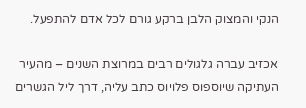הנקי והמצוק הלבן ברקע גורם לכל אדם להתפעל.

אכזיב עברה גלגולים רבים במרוצת השנים – מהעיר העתיקה שיוספוס פלויוס כתב עליה, דרך ליל הגשרים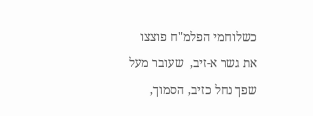כשלוחמי הפלמ"ח פוצצו את גשר א-זיב,  שעובר מעל שפך נחל כזיב, הסמוך,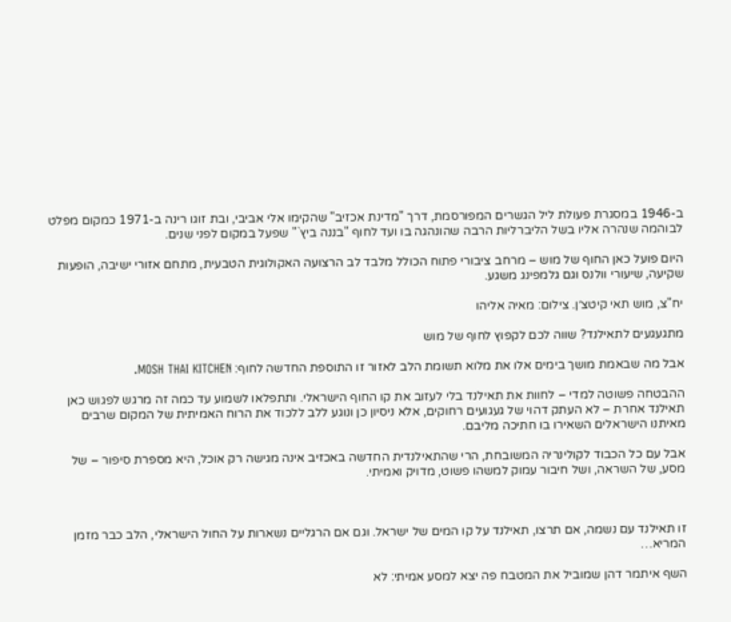ב-1946 במסגרת פעולת ליל הגשרים המפורסמת, דרך "מדינת אכזיב" שהקימו אלי אביבי, ובת זוגו רינה ב-1971 כמקום מפלט לבוהמה שנהרה אליו בשל הליברליות הרבה שהונהגה בו ועד לחוף "בננה ביץ`" שפעל במקום לפני שנים.

היום פועל כאן החוף של מוש – מרחב ציבורי פתוח הכולל מלבד לב הרצועה האקולוגית הטבעית, מתחם אזורי ישיבה, הופעות שקיעה, שיעורי וולנס וגם גלמפינג משגע.

יח"צ, מוש תאי קיטצ׳ן. צילום: מאיה אליהו

מתגעגעים לתאילנד? שווה לכם לקפוץ לחוף של מוש

אבל מה שבאמת מושך בימים אלו את מלוא תשומת הלב לאזור זו התוספת החדשה לחוף: MOSH THAI KITCHEN.

ההבטחה פשוטה למדי – לחוות את תאילנד בלי לעזוב את קו החוף הישראלי. ותתפלאו לשמוע עד כמה זה מרגש לפגוש כאן תאילנד אחרת – לא העתק דהוי של געגועים רחוקים, אלא ניסיון כן ונוגע ללב ללכוד את הרוח האמיתית של המקום שרבים מאיתנו הישראלים השאירו בו חתיכה מליבם.

אבל עם כל הכבוד לקולינריה המשובחת, הרי שהתאילנדית החדשה באכזיב אינה מגישה רק אוכל, היא מספרת סיפור – של מסע, של השראה, ושל חיבור עמוק למשהו פשוט, מדויק ואמיתי.



זו תאילנד עם נשמה, אם תרצו, תאילנד על קו המים של ישראל. וגם אם הרגליים נשארות על החול הישראלי, הלב כבר מזמן המריא…

השף איתמר דהן שמוביל את המטבח פה יצא למסע אמיתי: לא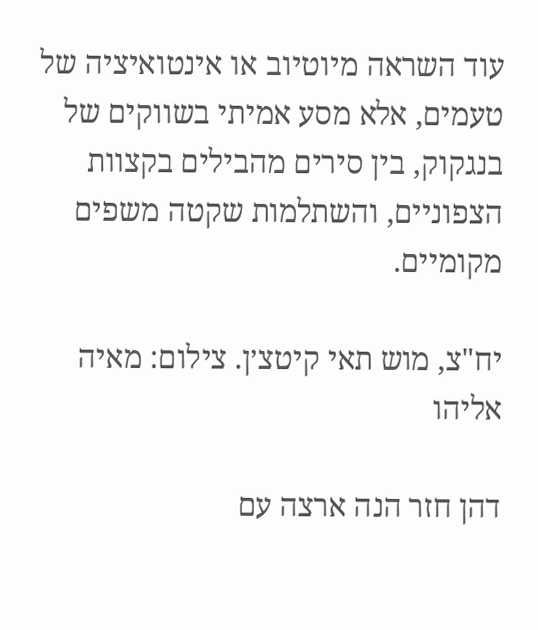עוד השראה מיוטיוב או אינטואיציה של טעמים, אלא מסע אמיתי בשווקים של בנגקוק, בין סירים מהבילים בקצוות הצפוניים, והשתלמות שקטה משפים מקומיים.

יח"צ, מוש תאי קיטצ׳ן. צילום: מאיה אליהו

דהן חזר הנה ארצה עם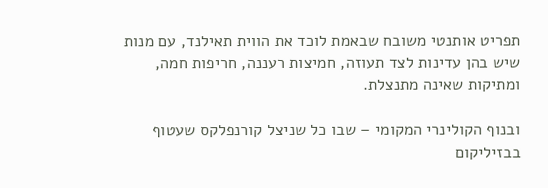תפריט אותנטי משובח שבאמת לוכד את הווית תאילנד, עם מנות שיש בהן עדינות לצד תעוזה, חמיצות רעננה, חריפות חמה, ומתיקות שאינה מתנצלת.

ובנוף הקולינרי המקומי – שבו כל שניצל קורנפלקס שעטוף בבזיליקום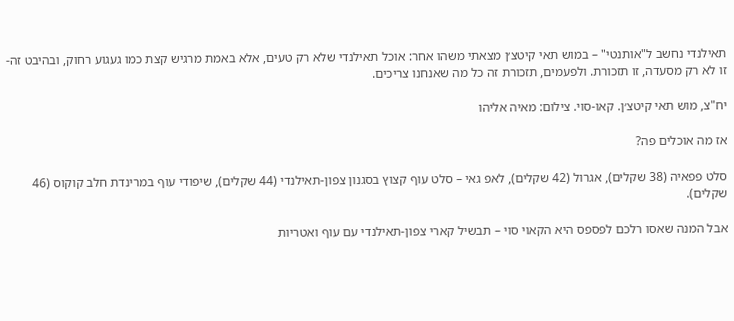תאילנדי נחשב ל"אותנטי" – במוש תאי קיטצ׳ן מצאתי משהו אחר: אוכל תאילנדי שלא רק טעים, אלא באמת מרגיש קצת כמו געגוע רחוק, ובהיבט זה-  זו לא רק מסעדה, זו תזכורת. ולפעמים, תזכורת זה כל מה שאנחנו צריכים.

יח"צ, מוש תאי קיטצ׳ן. קאו-סוי. צילום: מאיה אליהו

אז מה אוכלים פה?

סלט פפאיה (38 שקלים), אגרול (42 שקלים), לאפ גאי – סלט עוף קצוץ בסגנון צפון-תאילנדי (44 שקלים), שיפודי עוף במרינדת חלב קוקוס (46 שקלים).

אבל המנה שאסו רלכם לפספס היא הקאוי סוי – תבשיל קארי צפון-תאילנדי עם עוף ואטריות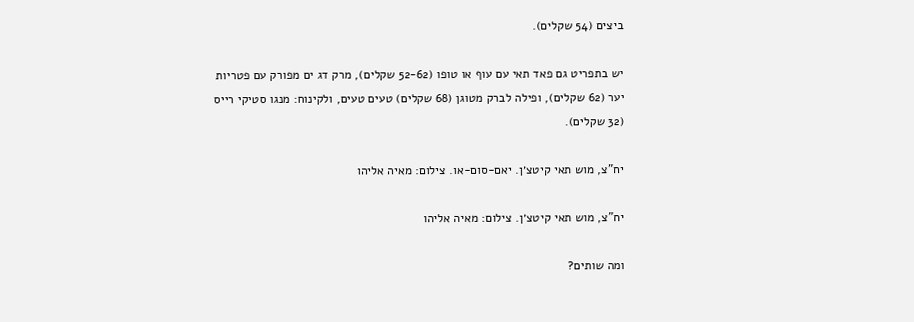ביצים (54 שקלים).

יש בתפריט גם פאד תאי עם עוף או טופו (52-62 שקלים), מרק דג ים מפורק עם פטריות יער (62 שקלים), ופילה לברק מטוגן (68 שקלים) טעים טעים, ולקינוח: מנגו סטיקי רייס (32 שקלים).

יח"צ, מוש תאי קיטצ׳ן. יאם-סום-או. צילום: מאיה אליהו

יח"צ, מוש תאי קיטצ׳ן. צילום: מאיה אליהו

ומה שותים?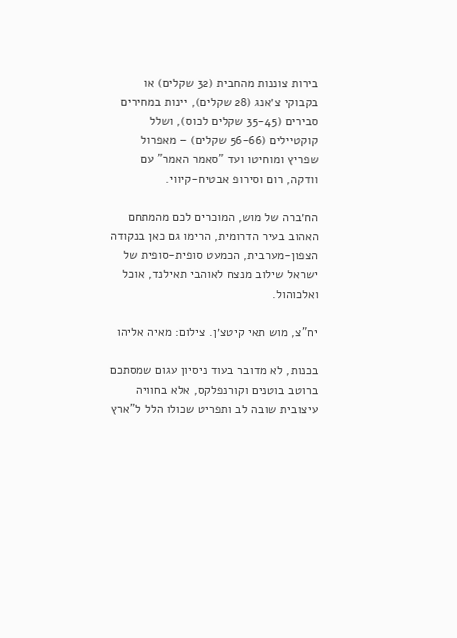בירות צוננות מהחבית (32 שקלים) או בקבוקי צ׳אנג (28 שקלים), יינות במחירים סבירים (35-45 שקלים לכוס), ושלל קוקטיילים (56-66 שקלים) – מאפרול שפריץ ומוחיטו ועד "סאמר האמר" עם וודקה, רום וסירופ אבטיח-קיווי.

הח׳ברה של מוש, המוכרים לכם מהמתחם האהוב בעיר הדרומית, הרימו גם כאן בנקודה הצפון-מערבית, הכמעט סופית-סופית של ישראל שילוב מנצח לאוהבי תאילנד, אוכל ואלכוהול.

יח"צ, מוש תאי קיטצ׳ן. צילום: מאיה אליהו

בכנות, לא מדובר בעוד ניסיון עגום שמסתכם ברוטב בוטנים וקורנפלקס, אלא בחוויה עיצובית שובה לב ותפריט שכולו הלל ל"ארץ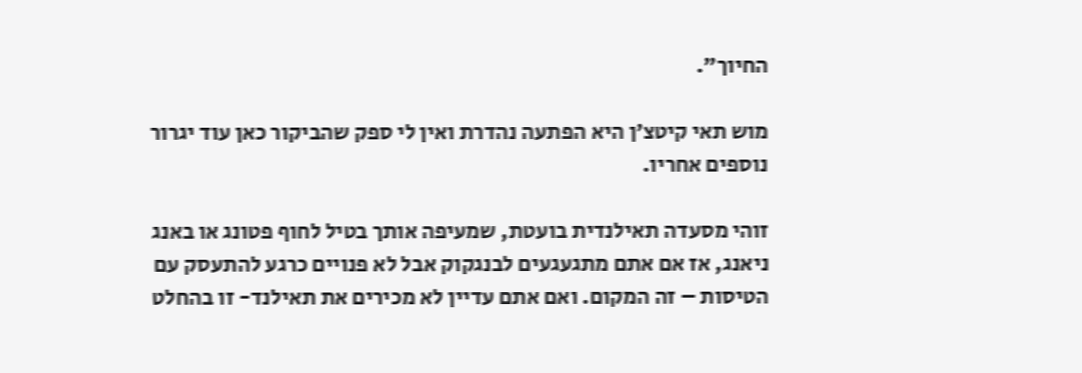החיוך".

מוש תאי קיטצ׳ן היא הפתעה נהדרת ואין לי ספק שהביקור כאן עוד יגרור נוספים אחריו.

זוהי מסעדה תאילנדית בועטת, שמעיפה אותך בטיל לחוף פטונג או באנג ניאנג, אז אם אתם מתגעגעים לבנגקוק אבל לא פנויים כרגע להתעסק עם הטיסות – זה המקום. ואם אתם עדיין לא מכירים את תאילנד- זו בהחלט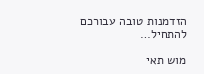הזדמנות טובה עבורכם להתחיל…

מוש תאי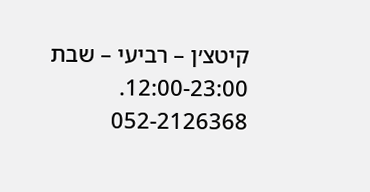קיטצ׳ן – רביעי – שבת 12:00-23:00. 052-2126368